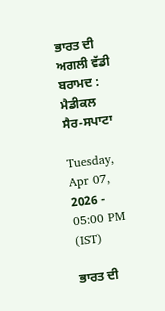ਭਾਰਤ ਦੀ ਅਗਲੀ ਵੱਡੀ ਬਰਾਮਦ : ਮੈਡੀਕਲ ਸੈਰ-ਸਪਾਟਾ

Tuesday, Apr 07, 2026 - 05:00 PM (IST)

ਭਾਰਤ ਦੀ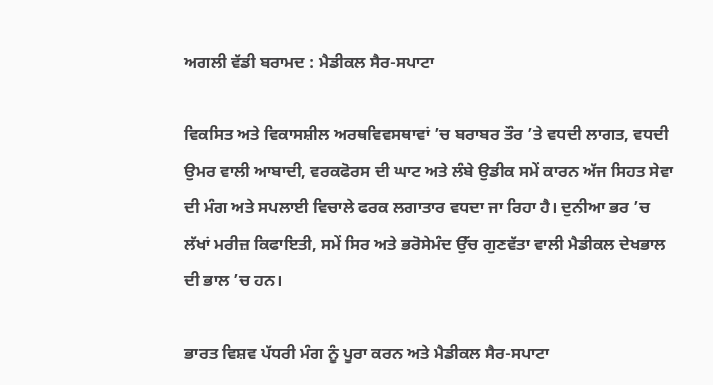ਅਗਲੀ ਵੱਡੀ ਬਰਾਮਦ : ਮੈਡੀਕਲ ਸੈਰ-ਸਪਾਟਾ

ਵਿਕਸਿਤ ਅਤੇ ਵਿਕਾਸਸ਼ੀਲ ਅਰਥਵਿਵਸਥਾਵਾਂ ’ਚ ਬਰਾਬਰ ਤੌਰ ’ਤੇ ਵਧਦੀ ਲਾਗਤ, ਵਧਦੀ ਉਮਰ ਵਾਲੀ ਆਬਾਦੀ, ਵਰਕਫੋਰਸ ਦੀ ਘਾਟ ਅਤੇ ਲੰਬੇ ਉਡੀਕ ਸਮੇਂ ਕਾਰਨ ਅੱਜ ਸਿਹਤ ਸੇਵਾ ਦੀ ਮੰਗ ਅਤੇ ਸਪਲਾਈ ਵਿਚਾਲੇ ਫਰਕ ਲਗਾਤਾਰ ਵਧਦਾ ਜਾ ਰਿਹਾ ਹੈ। ਦੁਨੀਆ ਭਰ ’ਚ ਲੱਖਾਂ ਮਰੀਜ਼ ਕਿਫਾਇਤੀ, ਸਮੇਂ ਸਿਰ ਅਤੇ ਭਰੋਸੇਮੰਦ ਉੱਚ ਗੁਣਵੱਤਾ ਵਾਲੀ ਮੈਡੀਕਲ ਦੇਖਭਾਲ ਦੀ ਭਾਲ ’ਚ ਹਨ।

ਭਾਰਤ ਵਿਸ਼ਵ ਪੱਧਰੀ ਮੰਗ ਨੂੰ ਪੂਰਾ ਕਰਨ ਅਤੇ ਮੈਡੀਕਲ ਸੈਰ-ਸਪਾਟਾ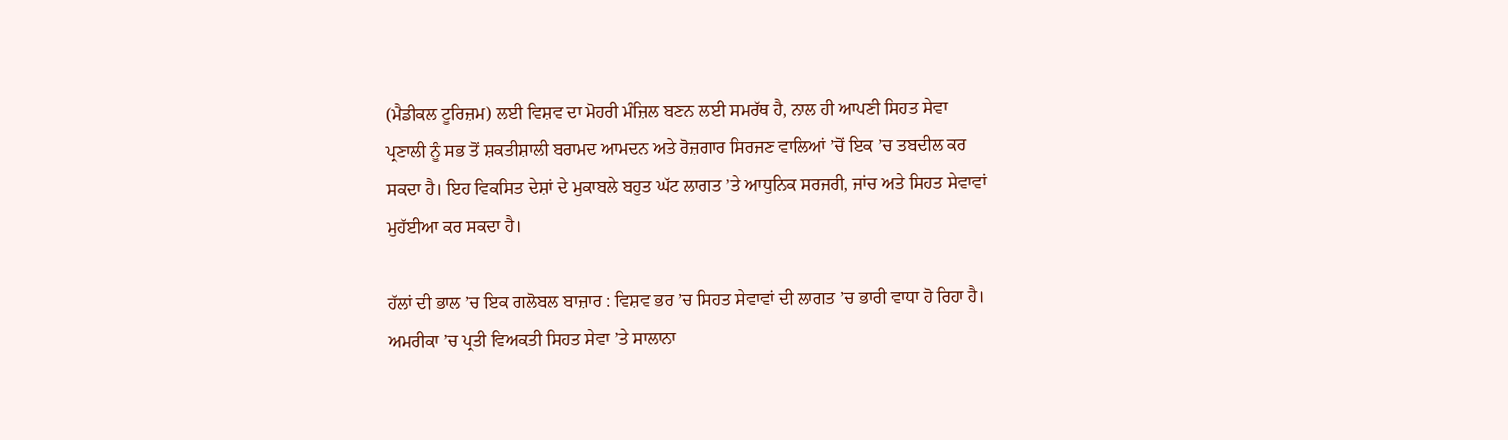(ਮੈਡੀਕਲ ਟੂਰਿਜ਼ਮ) ਲਈ ਵਿਸ਼ਵ ਦਾ ਮੋਹਰੀ ਮੰਜ਼ਿਲ ਬਣਨ ਲਈ ਸਮਰੱਥ ਹੈ, ਨਾਲ ਹੀ ਆਪਣੀ ਸਿਹਤ ਸੇਵਾ ਪ੍ਰਣਾਲੀ ਨੂੰ ਸਭ ਤੋਂ ਸ਼ਕਤੀਸ਼ਾਲੀ ਬਰਾਮਦ ਆਮਦਨ ਅਤੇ ਰੋਜ਼ਗਾਰ ਸਿਰਜਣ ਵਾਲਿਆਂ ’ਚੋਂ ਇਕ ’ਚ ਤਬਦੀਲ ਕਰ ਸਕਦਾ ਹੈ। ਇਹ ਵਿਕਸਿਤ ਦੇਸ਼ਾਂ ਦੇ ਮੁਕਾਬਲੇ ਬਹੁਤ ਘੱਟ ਲਾਗਤ ’ਤੇ ਆਧੁਨਿਕ ਸਰਜਰੀ, ਜਾਂਚ ਅਤੇ ਸਿਹਤ ਸੇਵਾਵਾਂ ਮੁਹੱਈਆ ਕਰ ਸਕਦਾ ਹੈ।

ਹੱਲਾਂ ਦੀ ਭਾਲ ’ਚ ਇਕ ਗਲੋਬਲ ਬਾਜ਼ਾਰ : ਵਿਸ਼ਵ ਭਰ ’ਚ ਸਿਹਤ ਸੇਵਾਵਾਂ ਦੀ ਲਾਗਤ ’ਚ ਭਾਰੀ ਵਾਧਾ ਹੋ ਰਿਹਾ ਹੈ। ਅਮਰੀਕਾ ’ਚ ਪ੍ਰਤੀ ਵਿਅਕਤੀ ਸਿਹਤ ਸੇਵਾ ’ਤੇ ਸਾਲਾਨਾ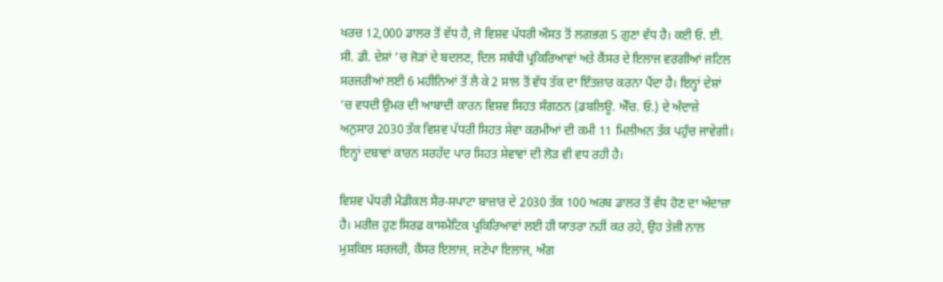ਖਰਚ 12,000 ਡਾਲਰ ਤੋਂ ਵੱਧ ਹੈ, ਜੋ ਵਿਸ਼ਵ ਪੱਧਰੀ ਔਸਤ ਤੋਂ ਲਗਭਗ 5 ਗੁਣਾ ਵੱਧ ਹੈ। ਕਈ ਓ. ਈ. ਸੀ. ਡੀ. ਦੇਸ਼ਾਂ ’ਚ ਜੋੜਾਂ ਦੇ ਬਦਲਣ, ਦਿਲ ਸਬੰਧੀ ਪ੍ਰਕਿਰਿਆਵਾਂ ਅਤੇ ਕੈਂਸਰ ਦੇ ਇਲਾਜ ਵਰਗੀਆਂ ਜਟਿਲ ਸਰਜਰੀਆਂ ਲਈ 6 ਮਹੀਨਿਆਂ ਤੋਂ ਲੈ ਕੇ 2 ਸਾਲ ਤੋਂ ਵੱਧ ਤੱਕ ਦਾ ਇੰਤਜ਼ਾਰ ਕਰਨਾ ਪੈਂਦਾ ਹੈ। ਇਨ੍ਹਾਂ ਦੇਸ਼ਾਂ ’ਚ ਵਧਦੀ ਉਮਰ ਦੀ ਆਬਾਦੀ ਕਾਰਨ ਵਿਸ਼ਵ ਸਿਹਤ ਸੰਗਠਨ (ਡਬਲਿਊ. ਐੱਚ. ਓ.) ਦੇ ਅੰਦਾਜ਼ੇ ਅਨੁਸਾਰ 2030 ਤੱਕ ਵਿਸ਼ਵ ਪੱਧਰੀ ਸਿਹਤ ਸੇਵਾ ਕਰਮੀਆਂ ਦੀ ਕਮੀ 11 ਮਿਲੀਅਨ ਤੱਕ ਪਹੁੰਚ ਜਾਵੇਗੀ। ਇਨ੍ਹਾਂ ਦਬਾਵਾਂ ਕਾਰਨ ਸਰਹੱਦ ਪਾਰ ਸਿਹਤ ਸੇਵਾਵਾਂ ਦੀ ਲੋੜ ਵੀ ਵਧ ਰਹੀ ਹੈ।

ਵਿਸ਼ਵ ਪੱਧਰੀ ਮੈਡੀਕਲ ਸੈਰ-ਸਪਾਟਾ ਬਾਜ਼ਾਰ ਦੇ 2030 ਤੱਕ 100 ਅਰਬ ਡਾਲਰ ਤੋਂ ਵੱਧ ਹੋਣ ਦਾ ਅੰਦਾਜ਼ਾ ਹੈ। ਮਰੀਜ਼ ਹੁਣ ਸਿਰਫ਼ ਕਾਸਮੈਟਿਕ ਪ੍ਰਕਿਰਿਆਵਾਂ ਲਈ ਹੀ ਯਾਤਰਾ ਨਹੀਂ ਕਰ ਰਹੇ, ਉਹ ਤੇਜ਼ੀ ਨਾਲ ਮੁਸ਼ਕਿਲ ਸਰਜਰੀ, ਕੈਂਸਰ ਇਲਾਜ, ਜਣੇਪਾ ਇਲਾਜ, ਅੰਗ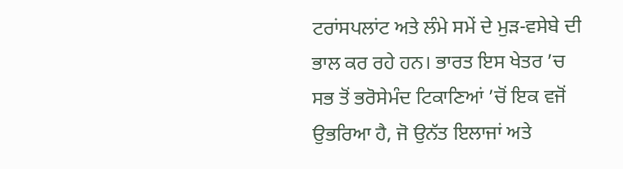ਟਰਾਂਸਪਲਾਂਟ ਅਤੇ ਲੰਮੇ ਸਮੇਂ ਦੇ ਮੁੜ-ਵਸੇਬੇ ਦੀ ਭਾਲ ਕਰ ਰਹੇ ਹਨ। ਭਾਰਤ ਇਸ ਖੇਤਰ ’ਚ ਸਭ ਤੋਂ ਭਰੋਸੇਮੰਦ ਟਿਕਾਣਿਆਂ ’ਚੋਂ ਇਕ ਵਜੋਂ ਉਭਰਿਆ ਹੈ, ਜੋ ਉਨੱਤ ਇਲਾਜਾਂ ਅਤੇ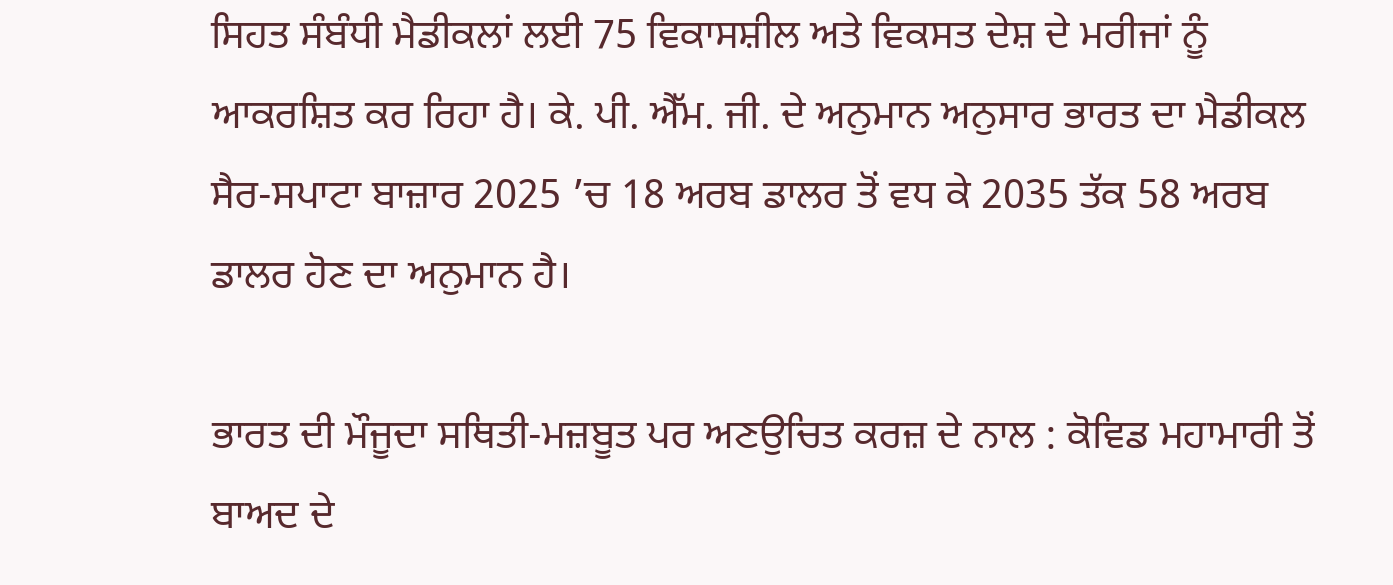ਸਿਹਤ ਸੰਬੰਧੀ ਮੈਡੀਕਲਾਂ ਲਈ 75 ਵਿਕਾਸਸ਼ੀਲ ਅਤੇ ਵਿਕਸਤ ਦੇਸ਼ ਦੇ ਮਰੀਜਾਂ ਨੂੰ ਆਕਰਸ਼ਿਤ ਕਰ ਰਿਹਾ ਹੈ। ਕੇ. ਪੀ. ਐੱਮ. ਜੀ. ਦੇ ਅਨੁਮਾਨ ਅਨੁਸਾਰ ਭਾਰਤ ਦਾ ਮੈਡੀਕਲ ਸੈਰ-ਸਪਾਟਾ ਬਾਜ਼ਾਰ 2025 ’ਚ 18 ਅਰਬ ਡਾਲਰ ਤੋਂ ਵਧ ਕੇ 2035 ਤੱਕ 58 ਅਰਬ ਡਾਲਰ ਹੋਣ ਦਾ ਅਨੁਮਾਨ ਹੈ।

ਭਾਰਤ ਦੀ ਮੌਜੂਦਾ ਸਥਿਤੀ-ਮਜ਼ਬੂਤ ਪਰ ਅਣਉਚਿਤ ਕਰਜ਼ ਦੇ ਨਾਲ : ਕੋਵਿਡ ਮਹਾਮਾਰੀ ਤੋਂ ਬਾਅਦ ਦੇ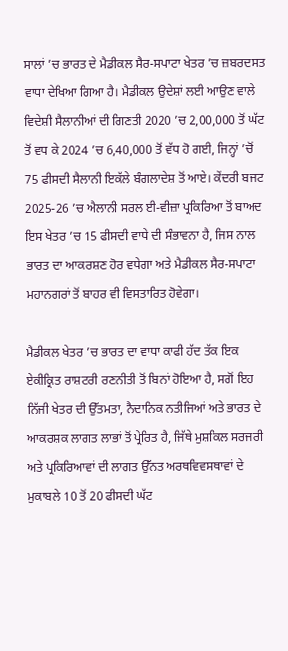ਸਾਲਾਂ ’ਚ ਭਾਰਤ ਦੇ ਮੈਡੀਕਲ ਸੈਰ-ਸਪਾਟਾ ਖੇਤਰ ’ਚ ਜ਼ਬਰਦਸਤ ਵਾਧਾ ਦੇਖਿਆ ਗਿਆ ਹੈ। ਮੈਡੀਕਲ ਉਦੇਸ਼ਾਂ ਲਈ ਆਉਣ ਵਾਲੇ ਵਿਦੇਸ਼ੀ ਸੈਲਾਨੀਆਂ ਦੀ ਗਿਣਤੀ 2020 ’ਚ 2,00,000 ਤੋਂ ਘੱਟ ਤੋਂ ਵਧ ਕੇ 2024 ’ਚ 6,40,000 ਤੋਂ ਵੱਧ ਹੋ ਗਈ, ਜਿਨ੍ਹਾਂ ’ਚੋਂ 75 ਫੀਸਦੀ ਸੈਲਾਨੀ ਇਕੱਲੇ ਬੰਗਲਾਦੇਸ਼ ਤੋਂ ਆਏ। ਕੇਂਦਰੀ ਬਜਟ 2025-26 ’ਚ ਐਲਾਨੀ ਸਰਲ ਈ-ਵੀਜ਼ਾ ਪ੍ਰਕਿਰਿਆ ਤੋਂ ਬਾਅਦ ਇਸ ਖੇਤਰ ’ਚ 15 ਫੀਸਦੀ ਵਾਧੇ ਦੀ ਸੰਭਾਵਨਾ ਹੈ, ਜਿਸ ਨਾਲ ਭਾਰਤ ਦਾ ਆਕਰਸ਼ਣ ਹੋਰ ਵਧੇਗਾ ਅਤੇ ਮੈਡੀਕਲ ਸੈਰ-ਸਪਾਟਾ ਮਹਾਨਗਰਾਂ ਤੋਂ ਬਾਹਰ ਵੀ ਵਿਸਤਾਰਿਤ ਹੋਵੇਗਾ।

ਮੈਡੀਕਲ ਖੇਤਰ ’ਚ ਭਾਰਤ ਦਾ ਵਾਧਾ ਕਾਫੀ ਹੱਦ ਤੱਕ ਇਕ ਏਕੀਕ੍ਰਿਤ ਰਾਸ਼ਟਰੀ ਰਣਨੀਤੀ ਤੋਂ ਬਿਨਾਂ ਹੋਇਆ ਹੈ, ਸਗੋਂ ਇਹ ਨਿੱਜੀ ਖੇਤਰ ਦੀ ਉੱਤਮਤਾ, ਨੈਦਾਨਿਕ ਨਤੀਜਿਆਂ ਅਤੇ ਭਾਰਤ ਦੇ ਆਕਰਸ਼ਕ ਲਾਗਤ ਲਾਭਾਂ ਤੋਂ ਪ੍ਰੇਰਿਤ ਹੈ, ਜਿੱਥੇ ਮੁਸ਼ਕਿਲ ਸਰਜਰੀ ਅਤੇ ਪ੍ਰਕਿਰਿਆਵਾਂ ਦੀ ਲਾਗਤ ਉੱਨਤ ਅਰਥਵਿਵਸਥਾਵਾਂ ਦੇ ਮੁਕਾਬਲੇ 10 ਤੋਂ 20 ਫੀਸਦੀ ਘੱਟ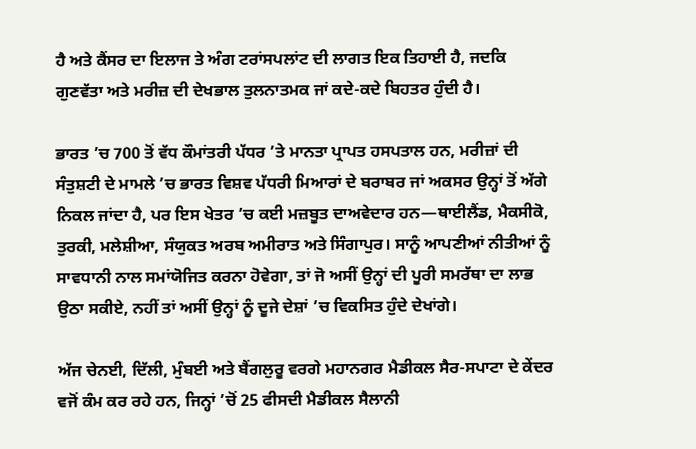ਹੈ ਅਤੇ ਕੈਂਸਰ ਦਾ ਇਲਾਜ ਤੇ ਅੰਗ ਟਰਾਂਸਪਲਾਂਟ ਦੀ ਲਾਗਤ ਇਕ ਤਿਹਾਈ ਹੈ, ਜਦਕਿ ਗੁਣਵੱਤਾ ਅਤੇ ਮਰੀਜ਼ ਦੀ ਦੇਖਭਾਲ ਤੁਲਨਾਤਮਕ ਜਾਂ ਕਦੇ-ਕਦੇ ਬਿਹਤਰ ਹੁੰਦੀ ਹੈ।

ਭਾਰਤ ’ਚ 700 ਤੋਂ ਵੱਧ ਕੌਮਾਂਤਰੀ ਪੱਧਰ ’ਤੇ ਮਾਨਤਾ ਪ੍ਰਾਪਤ ਹਸਪਤਾਲ ਹਨ, ਮਰੀਜ਼ਾਂ ਦੀ ਸੰਤੁਸ਼ਟੀ ਦੇ ਮਾਮਲੇ ’ਚ ਭਾਰਤ ਵਿਸ਼ਵ ਪੱਧਰੀ ਮਿਆਰਾਂ ਦੇ ਬਰਾਬਰ ਜਾਂ ਅਕਸਰ ਉਨ੍ਹਾਂ ਤੋਂ ਅੱਗੇ ਨਿਕਲ ਜਾਂਦਾ ਹੈ, ਪਰ ਇਸ ਖੇਤਰ ’ਚ ਕਈ ਮਜ਼ਬੂਤ ਦਾਅਵੇਦਾਰ ਹਨ—ਥਾਈਲੈਂਡ, ਮੈਕਸੀਕੋ, ਤੁਰਕੀ, ਮਲੇਸ਼ੀਆ, ਸੰਯੁਕਤ ਅਰਬ ਅਮੀਰਾਤ ਅਤੇ ਸਿੰਗਾਪੁਰ। ਸਾਨੂੰ ਆਪਣੀਆਂ ਨੀਤੀਆਂ ਨੂੰ ਸਾਵਧਾਨੀ ਨਾਲ ਸਮਾਂਯੋਜਿਤ ਕਰਨਾ ਹੋਵੇਗਾ, ਤਾਂ ਜੋ ਅਸੀਂ ਉਨ੍ਹਾਂ ਦੀ ਪੂਰੀ ਸਮਰੱਥਾ ਦਾ ਲਾਭ ਉਠਾ ਸਕੀਏ, ਨਹੀਂ ਤਾਂ ਅਸੀਂ ਉਨ੍ਹਾਂ ਨੂੰ ਦੂਜੇ ਦੇਸ਼ਾਂ ’ਚ ਵਿਕਸਿਤ ਹੁੰਦੇ ਦੇਖਾਂਗੇ।

ਅੱਜ ਚੇਨਈ, ਦਿੱਲੀ, ਮੁੰਬਈ ਅਤੇ ਬੈਂਗਲੁਰੂ ਵਰਗੇ ਮਹਾਨਗਰ ਮੈਡੀਕਲ ਸੈਰ-ਸਪਾਟਾ ਦੇ ਕੇਂਦਰ ਵਜੋਂ ਕੰਮ ਕਰ ਰਹੇ ਹਨ, ਜਿਨ੍ਹਾਂ ’ਚੋਂ 25 ਫੀਸਦੀ ਮੈਡੀਕਲ ਸੈਲਾਨੀ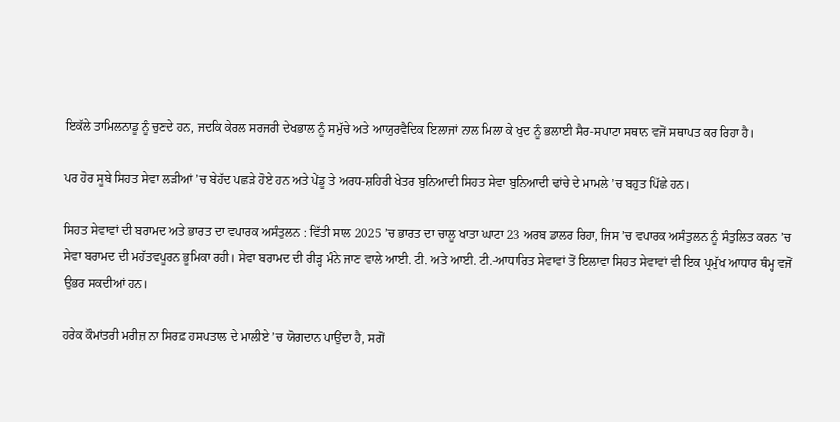ਇਕੱਲੇ ਤਾਮਿਲਨਾਡੂ ਨੂੰ ਚੁਣਦੇ ਹਨ, ਜਦਕਿ ਕੇਰਲ ਸਰਜਰੀ ਦੇਖਭਾਲ ਨੂੰ ਸਮੁੱਚੇ ਅਤੇ ਆਯੁਰਵੈਦਿਕ ਇਲਾਜਾਂ ਨਾਲ ਮਿਲਾ ਕੇ ਖੁਦ ਨੂੰ ਭਲਾਈ ਸੈਰ-ਸਪਾਟਾ ਸਥਾਨ ਵਜੋਂ ਸਥਾਪਤ ਕਰ ਰਿਹਾ ਹੈ।

ਪਰ ਹੋਰ ਸੂਬੇ ਸਿਹਤ ਸੇਵਾ ਲੜੀਆਂ ’ਚ ਬੇਹੱਦ ਪਛੜੇ ਹੋਏ ਹਨ ਅਤੇ ਪੇਂਡੂ ਤੇ ਅਰਧ-ਸ਼ਹਿਰੀ ਖੇਤਰ ਬੁਨਿਆਦੀ ਸਿਹਤ ਸੇਵਾ ਬੁਨਿਆਦੀ ਢਾਂਚੇ ਦੇ ਮਾਮਲੇ ’ਚ ਬਹੁਤ ਪਿੱਛੇ ਹਨ।

ਸਿਹਤ ਸੇਵਾਵਾਂ ਦੀ ਬਰਾਮਦ ਅਤੇ ਭਾਰਤ ਦਾ ਵਪਾਰਕ ਅਸੰਤੁਲਨ : ਵਿੱਤੀ ਸਾਲ 2025 ’ਚ ਭਾਰਤ ਦਾ ਚਾਲੂ ਖਾਤਾ ਘਾਟਾ 23 ਅਰਬ ਡਾਲਰ ਰਿਹਾ, ਜਿਸ ’ਚ ਵਪਾਰਕ ਅਸੰਤੁਲਨ ਨੂੰ ਸੰਤੁਲਿਤ ਕਰਨ ’ਚ ਸੇਵਾ ਬਰਾਮਦ ਦੀ ਮਹੱਤਵਪੂਰਨ ਭੂਮਿਕਾ ਰਹੀ। ਸੇਵਾ ਬਰਾਮਦ ਦੀ ਰੀੜ੍ਹ ਮੰਨੇ ਜਾਣ ਵਾਲੇ ਆਈ. ਟੀ. ਅਤੇ ਆਈ. ਟੀ.-ਆਧਾਰਿਤ ਸੇਵਾਵਾਂ ਤੋਂ ਇਲਾਵਾ ਸਿਹਤ ਸੇਵਾਵਾਂ ਵੀ ਇਕ ਪ੍ਰਮੁੱਖ ਆਧਾਰ ਥੰਮ੍ਹ ਵਜੋਂ ਉਭਰ ਸਕਦੀਆਂ ਹਨ।

ਹਰੇਕ ਕੌਮਾਂਤਰੀ ਮਰੀਜ਼ ਨਾ ਸਿਰਫ਼ ਹਸਪਤਾਲ ਦੇ ਮਾਲੀਏ ’ਚ ਯੋਗਦਾਨ ਪਾਉਂਦਾ ਹੈ, ਸਗੋਂ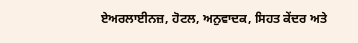ਏਅਰਲਾਈਨਜ਼, ਹੋਟਲ, ਅਨੁਵਾਦਕ, ਸਿਹਤ ਕੇਂਦਰ ਅਤੇ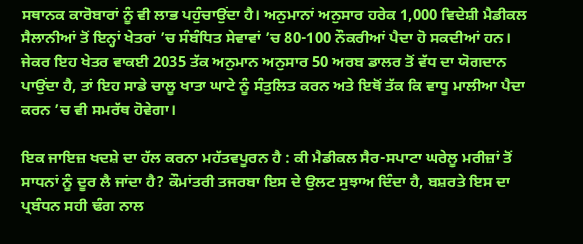ਸਥਾਨਕ ਕਾਰੋਬਾਰਾਂ ਨੂੰ ਵੀ ਲਾਭ ਪਹੁੰਚਾਉਂਦਾ ਹੈ। ਅਨੁਮਾਨਾਂ ਅਨੁਸਾਰ ਹਰੇਕ 1,000 ਵਿਦੇਸ਼ੀ ਮੈਡੀਕਲ ਸੈਲਾਨੀਆਂ ਤੋਂ ਇਨ੍ਹਾਂ ਖੇਤਰਾਂ ’ਚ ਸੰਬੰਧਿਤ ਸੇਵਾਵਾਂ ’ਚ 80-100 ਨੌਕਰੀਆਂ ਪੈਦਾ ਹੋ ਸਕਦੀਆਂ ਹਨ। ਜੇਕਰ ਇਹ ਖੇਤਰ ਵਾਕਈ 2035 ਤੱਕ ਅਨੁਮਾਨ ਅਨੁਸਾਰ 50 ਅਰਬ ਡਾਲਰ ਤੋਂ ਵੱਧ ਦਾ ਯੋਗਦਾਨ ਪਾਉਂਦਾ ਹੈ, ਤਾਂ ਇਹ ਸਾਡੇ ਚਾਲੂ ਖਾਤਾ ਘਾਟੇ ਨੂੰ ਸੰਤੁਲਿਤ ਕਰਨ ਅਤੇ ਇਥੋਂ ਤੱਕ ਕਿ ਵਾਧੂ ਮਾਲੀਆ ਪੈਦਾ ਕਰਨ ’ਚ ਵੀ ਸਮਰੱਥ ਹੋਵੇਗਾ।

ਇਕ ਜਾਇਜ਼ ਖਦਸ਼ੇ ਦਾ ਹੱਲ ਕਰਨਾ ਮਹੱਤਵਪੂਰਨ ਹੈ : ਕੀ ਮੈਡੀਕਲ ਸੈਰ-ਸਪਾਟਾ ਘਰੇਲੂ ਮਰੀਜ਼ਾਂ ਤੋਂ ਸਾਧਨਾਂ ਨੂੰ ਦੂਰ ਲੈ ਜਾਂਦਾ ਹੈ? ਕੌਮਾਂਤਰੀ ਤਜਰਬਾ ਇਸ ਦੇ ਉਲਟ ਸੁਝਾਅ ਦਿੰਦਾ ਹੈ, ਬਸ਼ਰਤੇ ਇਸ ਦਾ ਪ੍ਰਬੰਧਨ ਸਹੀ ਢੰਗ ਨਾਲ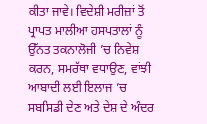ਕੀਤਾ ਜਾਵੇ। ਵਿਦੇਸ਼ੀ ਮਰੀਜ਼ਾਂ ਤੋਂ ਪ੍ਰਾਪਤ ਮਾਲੀਆ ਹਸਪਤਾਲਾਂ ਨੂੰ ਉੱਨਤ ਤਕਨਾਲੋਜੀ ’ਚ ਨਿਵੇਸ਼ ਕਰਨ, ਸਮਰੱਥਾ ਵਧਾਉਣ, ਵਾਂਝੀ ਆਬਾਦੀ ਲਈ ਇਲਾਜ ’ਚ ਸਬਸਿਡੀ ਦੇਣ ਅਤੇ ਦੇਸ਼ ਦੇ ਅੰਦਰ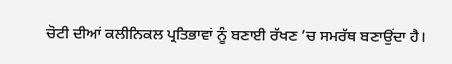ਚੋਟੀ ਦੀਆਂ ਕਲੀਨਿਕਲ ਪ੍ਰਤਿਭਾਵਾਂ ਨੂੰ ਬਣਾਈ ਰੱਖਣ ’ਚ ਸਮਰੱਥ ਬਣਾਉਂਦਾ ਹੈ।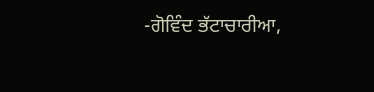-ਗੋਵਿੰਦ ਭੱਟਾਚਾਰੀਆ,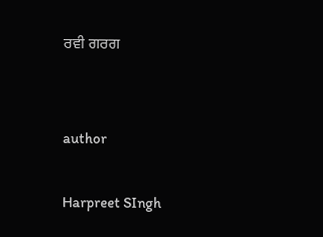ਰਵੀ ਗਰਗ


author

Harpreet SIngh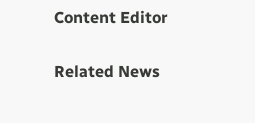Content Editor

Related News